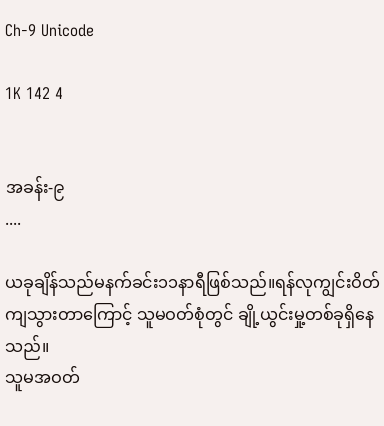Ch-9 Unicode

1K 142 4


အခန်း-၉
....

ယခုချိန်သည်မနက်ခင်း၁၁နာရီဖြစ်သည်။ရန်လုကျွင်းဝိတ်ကျသွားတာကြောင့် သူမဝတ်စုံတွင် ချို့ယွင်းမှု့တစ်ခုရှိနေသည်။
သူမအဝတ်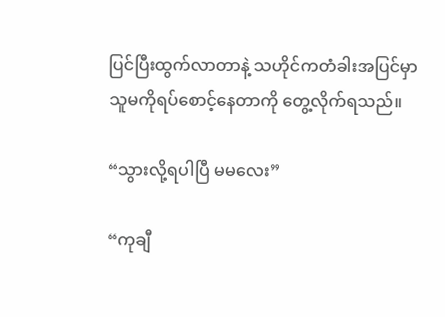ပြင်ပြီးထွက်လာတာနဲ့ သဟိုင်ကတံခါးအပြင်မှာသူမကိုရပ်စောင့်နေတာကို တွေ့လိုက်ရသည်။

“သွားလို့ရပါပြီ မမလေး”

“ကုချီ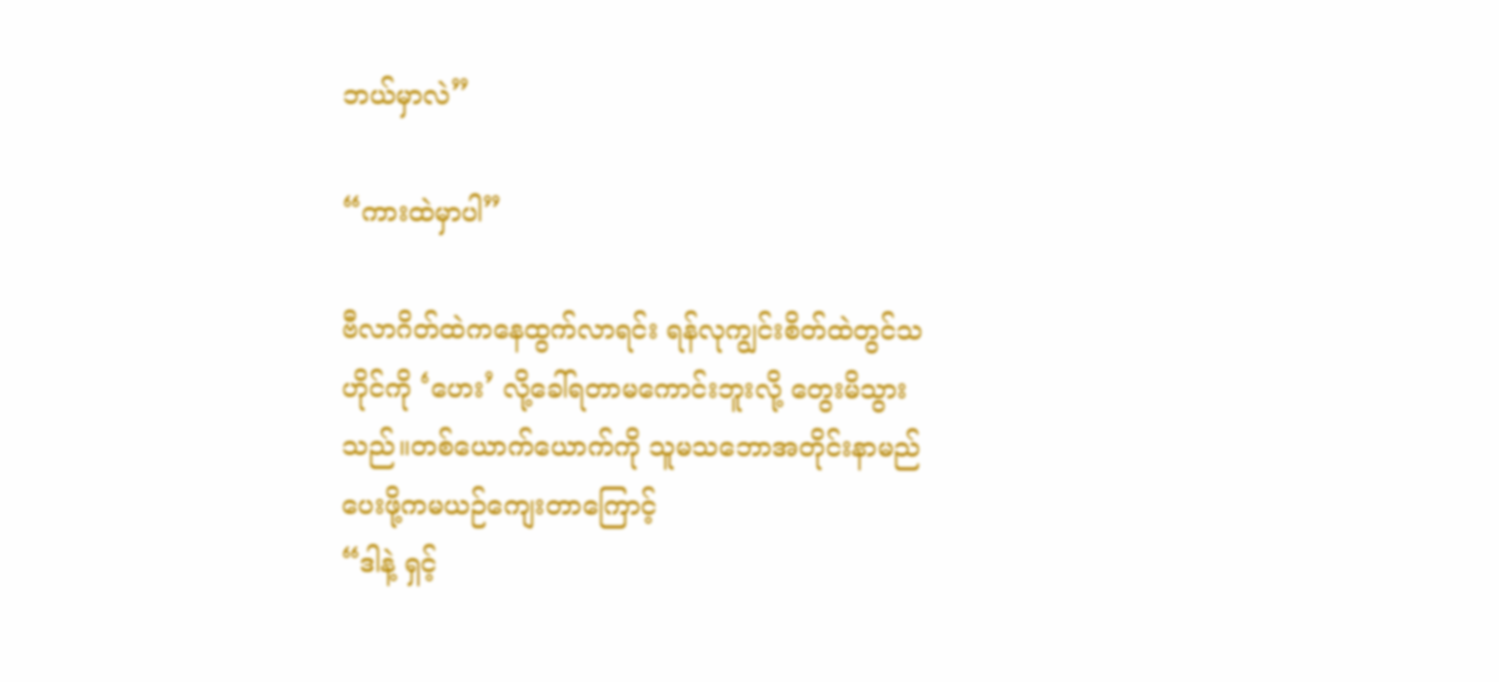ဘယ်မှာလဲ”

“ကားထဲမှာပါ”

ဗီလာဂိတ်ထဲကနေထွက်လာရင်း ရန်လုကျွင်းစိတ်ထဲတွင်သဟိုင်ကို ‘ဟေး’ လို့ခေါ်ရတာမကောင်းဘူးလို့ တွေးမိသွားသည်။တစ်ယောက်ယောက်ကို သူမသဘောအတိုင်းနာမည်ပေးဖို့ကမယဉ်ကျေးတာကြောင့်
“ဒါနဲ့ ရှင့်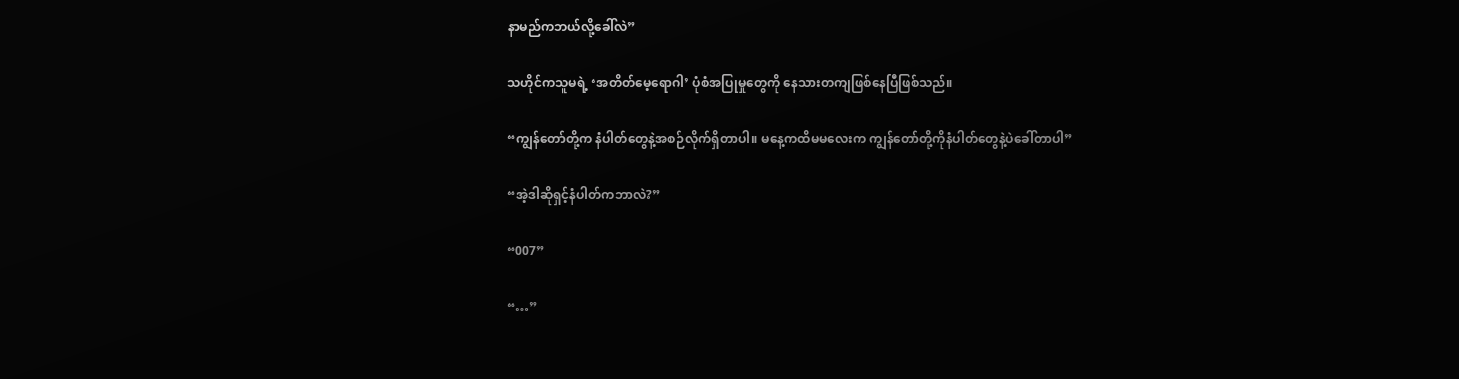နာမည်ကဘယ်လို့ခေါ်လဲ”

သဟိုင်ကသူမရဲ့ ‘အတိတ်မေ့ရောဂါ’ ပုံစံအပြုမှုတွေကို နေသားတကျဖြစ်နေပြီဖြစ်သည်။

“ကျွန်တော်တို့က နံပါတ်တွေနဲ့အစဉ်လိုက်ရှိတာပါ။ မနေ့ကထိမမလေးက ကျွန်တော်တို့ကိုနံပါတ်တွေနဲ့ပဲခေါ်တာပါ”

“အဲ့ဒါဆိုရှင့်နံပါတ်ကဘာလဲ?”

“007”

“…”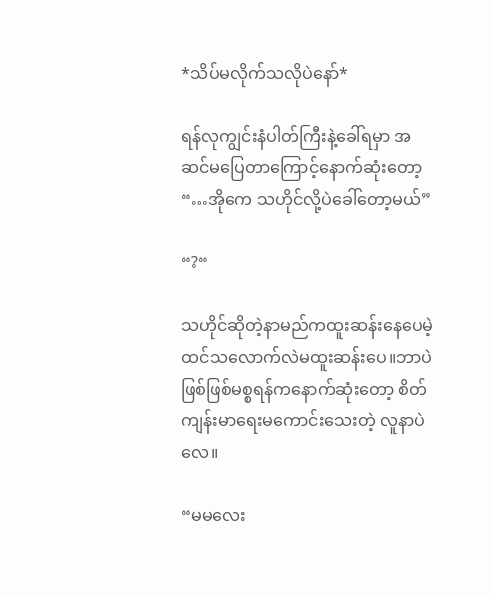*သိပ်မလိုက်သလိုပဲနော်*

ရန်လုကျွင်းနံပါတ်ကြီးနဲ့ခေါ်ရမှာ အဆင်မပြေတာကြောင့်နောက်ဆုံးတော့ “…အိုကေ သဟိုင်လို့ပဲခေါ်တော့မယ်”

“?“

သဟိုင်ဆိုတဲ့နာမည်ကထူးဆန်းနေပေမဲ့ ထင်သလောက်လဲမထူးဆန်းပေ။ဘာပဲဖြစ်ဖြစ်မစ္စရန်ကနောက်ဆုံးတော့ စိတ်ကျန်းမာရေးမကောင်းသေးတဲ့ လူနာပဲလေ။

“မမလေး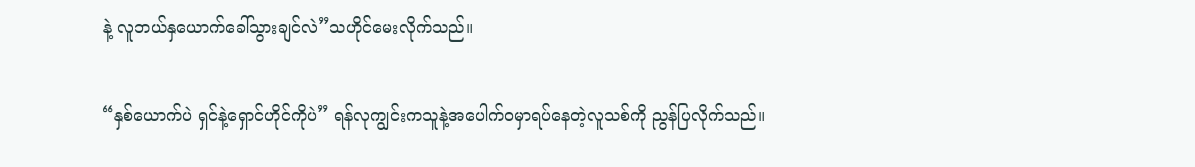နဲ့ လူဘယ်နှယောက်ခေါ်သွားချင်လဲ”သဟိုင်မေးလိုက်သည်။

“နှစ်ယောက်ပဲ ရှင်နဲ့ရှောင်ဟိုင်ကိုပဲ” ရန်လုကျွင်းကသူနဲ့အပေါက်ဝမှာရပ်နေတဲ့လူသစ်ကို ညွန်ပြလိုက်သည်။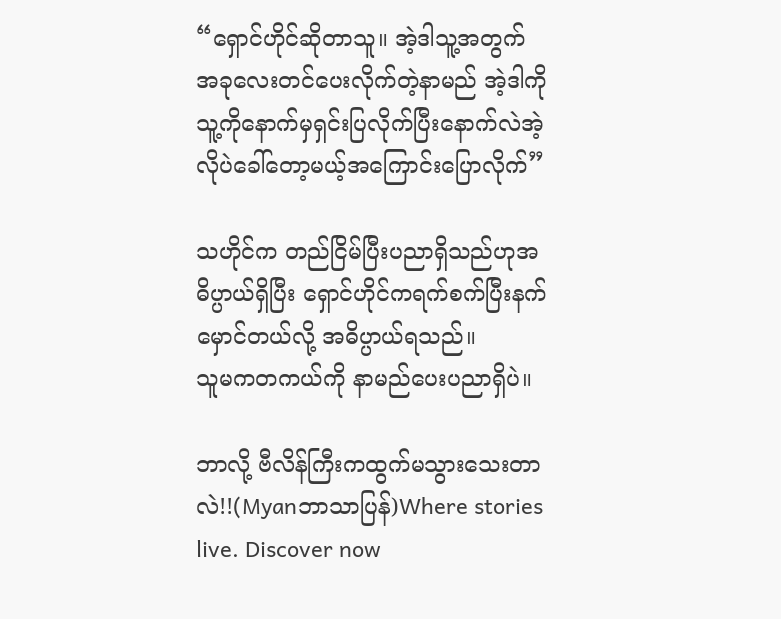“ရှောင်ဟိုင်ဆိုတာသူ။ အဲ့ဒါသူ့အတွက် အခုလေးတင်ပေးလိုက်တဲ့နာမည် အဲ့ဒါကိုသူ့ကိုနောက်မှရှင်းပြလိုက်ပြီးနောက်လဲအဲ့လိုပဲခေါ်တော့မယ့်အကြောင်းပြောလိုက်”

သဟိုင်က တည်ငြိမ်ပြီးပညာရှိသည်ဟုအဓိပ္ပာယ်ရှိပြီး ရှောင်ဟိုင်ကရက်စက်ပြီးနက်မှောင်တယ်လို့ အဓိပ္ပာယ်ရသည်။
သူမကတကယ်ကို နာမည်ပေးပညာရှိပဲ။

ဘာလို့ ဗီလိန်ကြီးကထွက်မသွားသေးတာလဲ!!(Myanဘာသာပြန်)Where stories live. Discover now